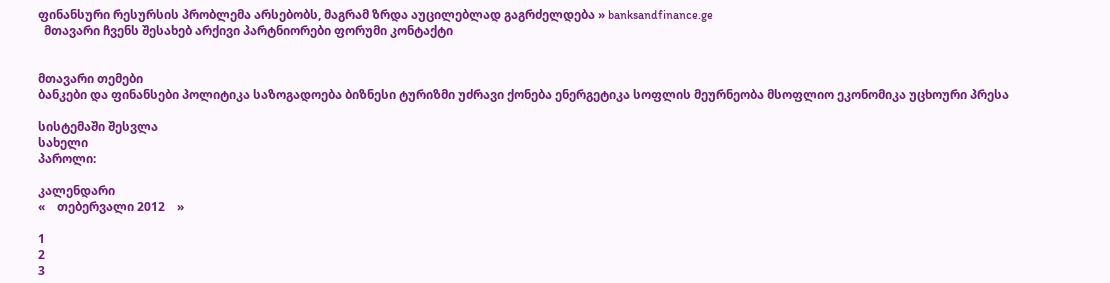ფინანსური რესურსის პრობლემა არსებობს, მაგრამ ზრდა აუცილებლად გაგრძელდება » banksandfinance.ge
  მთავარი ჩვენს შესახებ არქივი პარტნიორები ფორუმი კონტაქტი


მთავარი თემები
ბანკები და ფინანსები პოლიტიკა საზოგადოება ბიზნესი ტურიზმი უძრავი ქონება ენერგეტიკა სოფლის მეურნეობა მსოფლიო ეკონომიკა უცხოური პრესა

სისტემაში შესვლა
სახელი
პაროლი:

კალენდარი
«    თებერვალი 2012    »

1
2
3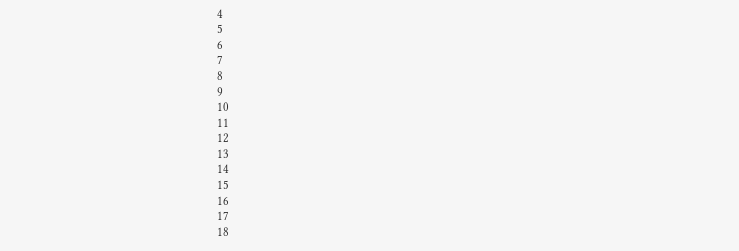4
5
6
7
8
9
10
11
12
13
14
15
16
17
18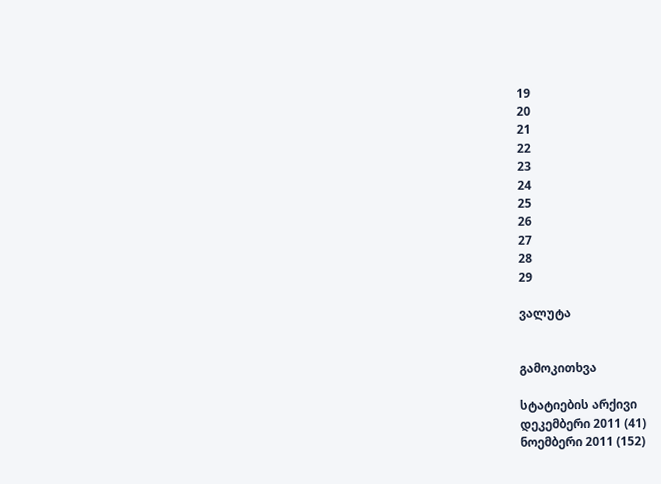19
20
21
22
23
24
25
26
27
28
29

ვალუტა


გამოკითხვა

სტატიების არქივი
დეკემბერი 2011 (41)
ნოემბერი 2011 (152)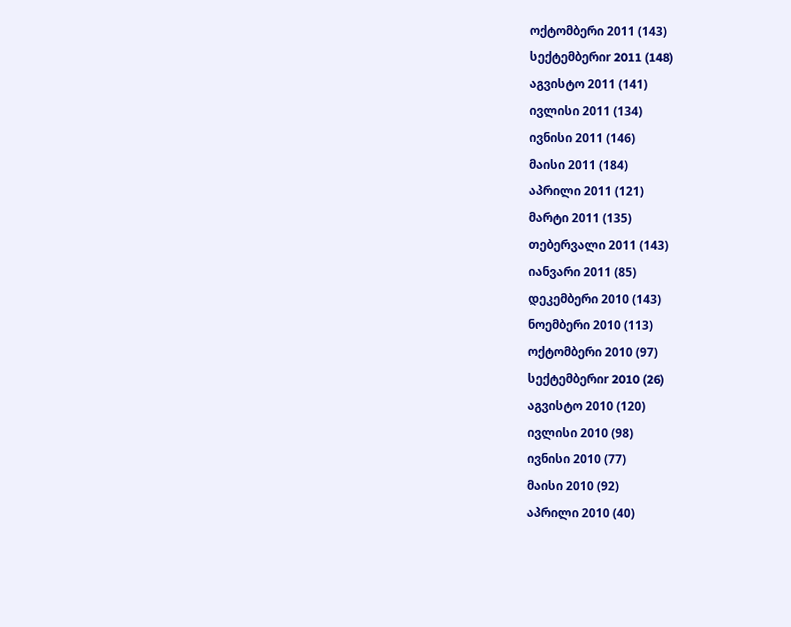ოქტომბერი 2011 (143)
სექტემბერიr 2011 (148)
აგვისტო 2011 (141)
ივლისი 2011 (134)
ივნისი 2011 (146)
მაისი 2011 (184)
აპრილი 2011 (121)
მარტი 2011 (135)
თებერვალი 2011 (143)
იანვარი 2011 (85)
დეკემბერი 2010 (143)
ნოემბერი 2010 (113)
ოქტომბერი 2010 (97)
სექტემბერიr 2010 (26)
აგვისტო 2010 (120)
ივლისი 2010 (98)
ივნისი 2010 (77)
მაისი 2010 (92)
აპრილი 2010 (40)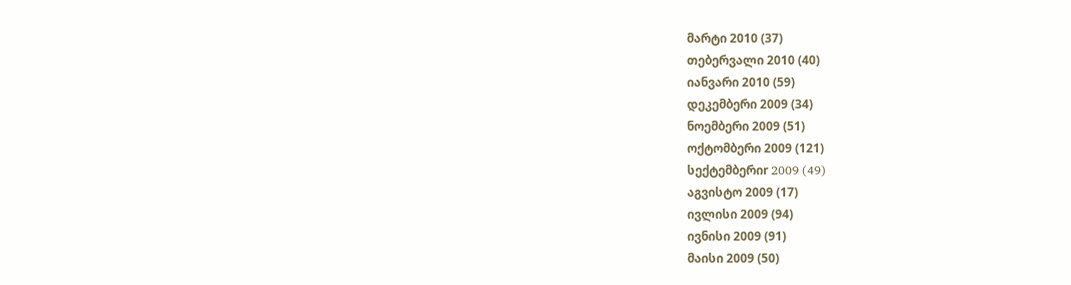მარტი 2010 (37)
თებერვალი 2010 (40)
იანვარი 2010 (59)
დეკემბერი 2009 (34)
ნოემბერი 2009 (51)
ოქტომბერი 2009 (121)
სექტემბერიr 2009 (49)
აგვისტო 2009 (17)
ივლისი 2009 (94)
ივნისი 2009 (91)
მაისი 2009 (50)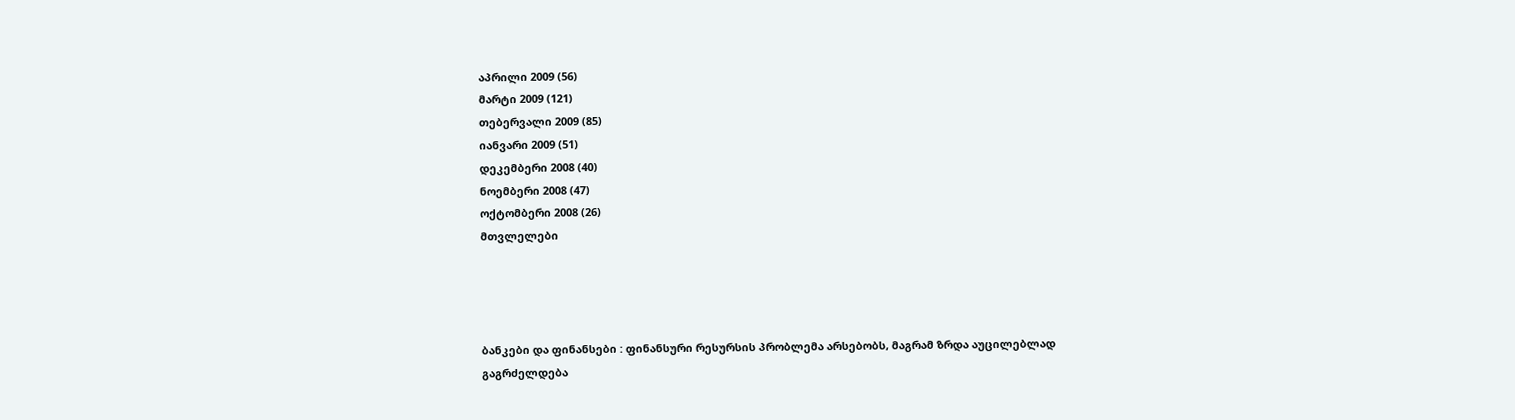აპრილი 2009 (56)
მარტი 2009 (121)
თებერვალი 2009 (85)
იანვარი 2009 (51)
დეკემბერი 2008 (40)
ნოემბერი 2008 (47)
ოქტომბერი 2008 (26)
მთვლელები




ბანკები და ფინანსები : ფინანსური რესურსის პრობლემა არსებობს, მაგრამ ზრდა აუცილებლად გაგრძელდება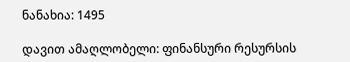ნანახია: 1495

დავით ამაღლობელი: ფინანსური რესურსის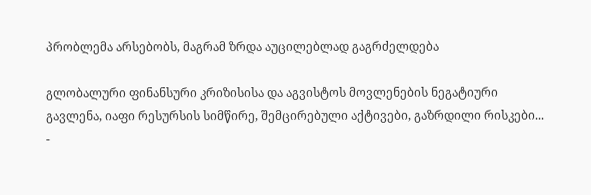პრობლემა არსებობს, მაგრამ ზრდა აუცილებლად გაგრძელდება

გლობალური ფინანსური კრიზისისა და აგვისტოს მოვლენების ნეგატიური გავლენა, იაფი რესურსის სიმწირე, შემცირებული აქტივები, გაზრდილი რისკები... -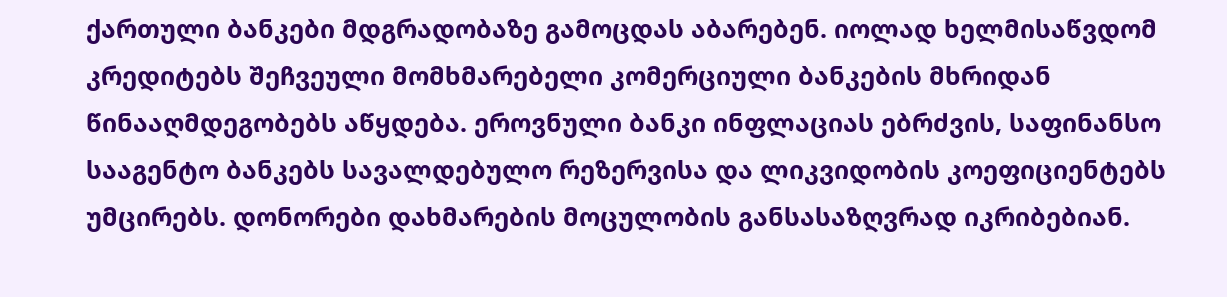ქართული ბანკები მდგრადობაზე გამოცდას აბარებენ. იოლად ხელმისაწვდომ კრედიტებს შეჩვეული მომხმარებელი კომერციული ბანკების მხრიდან წინააღმდეგობებს აწყდება. ეროვნული ბანკი ინფლაციას ებრძვის, საფინანსო სააგენტო ბანკებს სავალდებულო რეზერვისა და ლიკვიდობის კოეფიციენტებს უმცირებს. დონორები დახმარების მოცულობის განსასაზღვრად იკრიბებიან.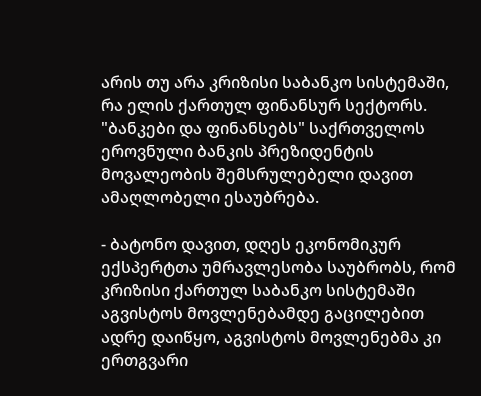არის თუ არა კრიზისი საბანკო სისტემაში, რა ელის ქართულ ფინანსურ სექტორს. "ბანკები და ფინანსებს" საქრთველოს ეროვნული ბანკის პრეზიდენტის მოვალეობის შემსრულებელი დავით ამაღლობელი ესაუბრება.

- ბატონო დავით, დღეს ეკონომიკურ ექსპერტთა უმრავლესობა საუბრობს, რომ კრიზისი ქართულ საბანკო სისტემაში აგვისტოს მოვლენებამდე გაცილებით ადრე დაიწყო, აგვისტოს მოვლენებმა კი ერთგვარი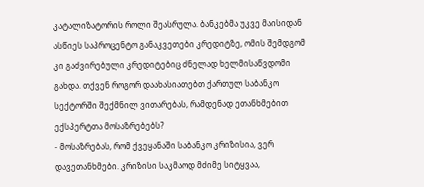კატალიზატორის როლი შეასრულა. ბანკებმა უკვე მაისიდან ასწიეს საპროცენტო განაკვეთები კრედიტზე, ომის შემდგომ კი გაძვირებული კრედიტებიც ძნელად ხელმისაწვდომი გახდა. თქვენ როგორ დაახასიათებთ ქართულ საბანკო სექტორში შექმნილ ვითარებას, რამდენად ეთანხმებით ექსპერტთა მოსაზრებებს?
- მოსაზრებას, რომ ქვეყანაში საბანკო კრიზისია, ვერ დავეთანხმები. კრიზისი საკმაოდ მძიმე სიტყვაა,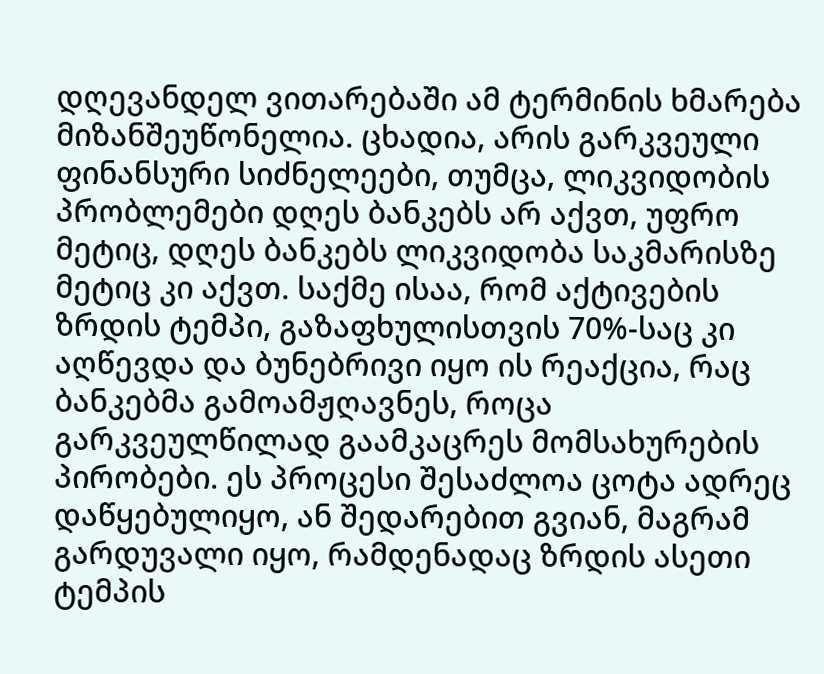დღევანდელ ვითარებაში ამ ტერმინის ხმარება მიზანშეუწონელია. ცხადია, არის გარკვეული ფინანსური სიძნელეები, თუმცა, ლიკვიდობის პრობლემები დღეს ბანკებს არ აქვთ, უფრო მეტიც, დღეს ბანკებს ლიკვიდობა საკმარისზე მეტიც კი აქვთ. საქმე ისაა, რომ აქტივების ზრდის ტემპი, გაზაფხულისთვის 70%-საც კი აღწევდა და ბუნებრივი იყო ის რეაქცია, რაც ბანკებმა გამოამჟღავნეს, როცა გარკვეულწილად გაამკაცრეს მომსახურების პირობები. ეს პროცესი შესაძლოა ცოტა ადრეც დაწყებულიყო, ან შედარებით გვიან, მაგრამ გარდუვალი იყო, რამდენადაც ზრდის ასეთი ტემპის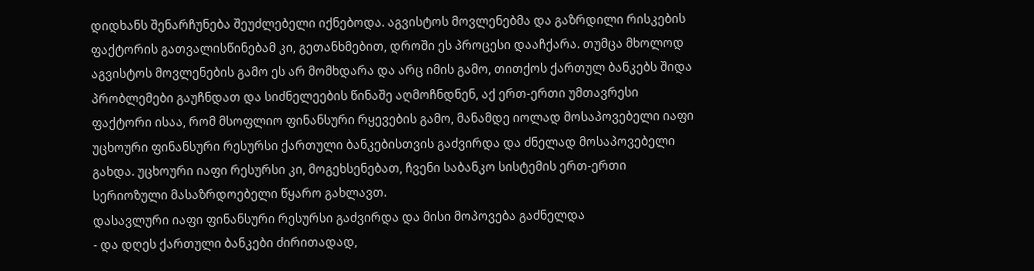დიდხანს შენარჩუნება შეუძლებელი იქნებოდა. აგვისტოს მოვლენებმა და გაზრდილი რისკების ფაქტორის გათვალისწინებამ კი, გეთანხმებით, დროში ეს პროცესი დააჩქარა. თუმცა მხოლოდ აგვისტოს მოვლენების გამო ეს არ მომხდარა და არც იმის გამო, თითქოს ქართულ ბანკებს შიდა პრობლემები გაუჩნდათ და სიძნელეების წინაშე აღმოჩნდნენ, აქ ერთ-ერთი უმთავრესი ფაქტორი ისაა, რომ მსოფლიო ფინანსური რყევების გამო, მანამდე იოლად მოსაპოვებელი იაფი უცხოური ფინანსური რესურსი ქართული ბანკებისთვის გაძვირდა და ძნელად მოსაპოვებელი გახდა. უცხოური იაფი რესურსი კი, მოგეხსენებათ, ჩვენი საბანკო სისტემის ერთ-ერთი სერიოზული მასაზრდოებელი წყარო გახლავთ.
დასავლური იაფი ფინანსური რესურსი გაძვირდა და მისი მოპოვება გაძნელდა
- და დღეს ქართული ბანკები ძირითადად,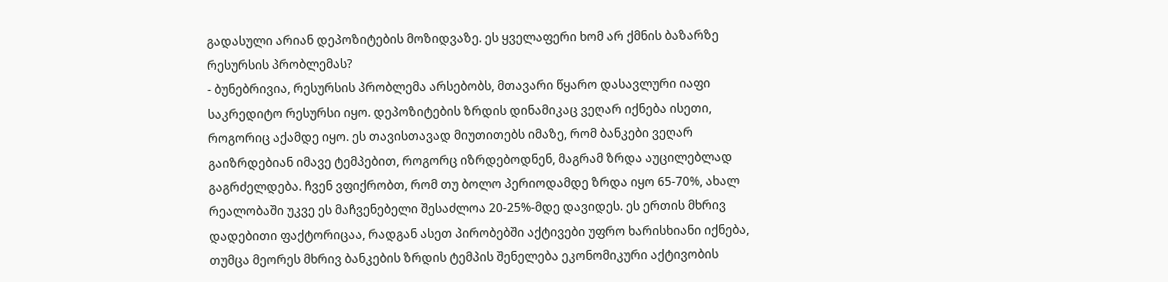გადასული არიან დეპოზიტების მოზიდვაზე. ეს ყველაფერი ხომ არ ქმნის ბაზარზე რესურსის პრობლემას?
- ბუნებრივია, რესურსის პრობლემა არსებობს, მთავარი წყარო დასავლური იაფი საკრედიტო რესურსი იყო. დეპოზიტების ზრდის დინამიკაც ვეღარ იქნება ისეთი, როგორიც აქამდე იყო. ეს თავისთავად მიუთითებს იმაზე, რომ ბანკები ვეღარ გაიზრდებიან იმავე ტემპებით, როგორც იზრდებოდნენ, მაგრამ ზრდა აუცილებლად გაგრძელდება. ჩვენ ვფიქრობთ, რომ თუ ბოლო პერიოდამდე ზრდა იყო 65-70%, ახალ რეალობაში უკვე ეს მაჩვენებელი შესაძლოა 20-25%-მდე დავიდეს. ეს ერთის მხრივ დადებითი ფაქტორიცაა, რადგან ასეთ პირობებში აქტივები უფრო ხარისხიანი იქნება, თუმცა მეორეს მხრივ ბანკების ზრდის ტემპის შენელება ეკონომიკური აქტივობის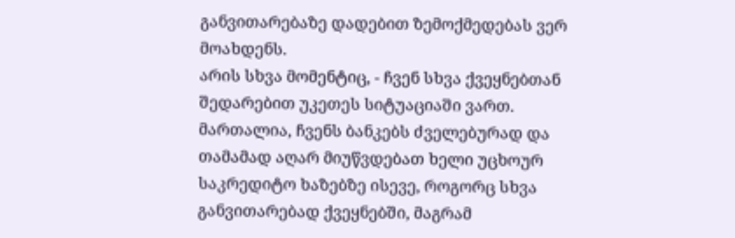განვითარებაზე დადებით ზემოქმედებას ვერ მოახდენს.
არის სხვა მომენტიც, - ჩვენ სხვა ქვეყნებთან შედარებით უკეთეს სიტუაციაში ვართ. მართალია, ჩვენს ბანკებს ძველებურად და თამამად აღარ მიუწვდებათ ხელი უცხოურ საკრედიტო ხაზებზე ისევე, როგორც სხვა განვითარებად ქვეყნებში, მაგრამ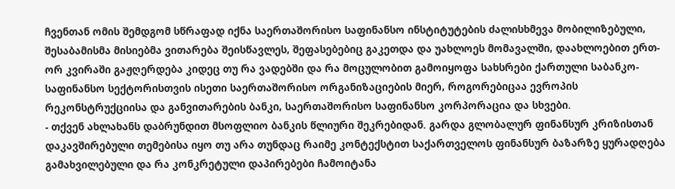ჩვენთან ომის შემდგომ სწრაფად იქნა საერთაშორისო საფინანსო ინსტიტუტების ძალისხმევა მობილიზებული, შესაბამისმა მისიებმა ვითარება შეისწავლეს, შეფასებებიც გაკეთდა და უახლოეს მომავალში, დაახლოებით ერთ-ორ კვირაში გაჟღერდება კიდეც თუ რა ვადებში და რა მოცულობით გამოიყოფა სახსრები ქართული საბანკო-საფინანსო სექტორისთვის ისეთი საერთაშორისო ორგანიზაციების მიერ, როგორებიცაა ევროპის რეკონსტრუქციისა და განვითარების ბანკი, საერთაშორისო საფინანსო კორპორაცია და სხვები.
- თქვენ ახლახანს დაბრუნდით მსოფლიო ბანკის წლიური შეკრებიდან. გარდა გლობალურ ფინანსურ კრიზისთან დაკავშირებული თემებისა იყო თუ არა თუნდაც რაიმე კონტექსტით საქართველოს ფინანსურ ბაზარზე ყურადღება გამახვილებული და რა კონკრეტული დაპირებები ჩამოიტანა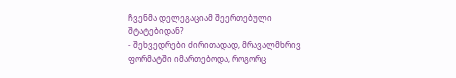ჩვენმა დელეგაციამ შეერთებული შტატებიდან?
- შეხვედრები ძირითადად, მრავალმხრივ ფორმატში იმართებოდა, როგორც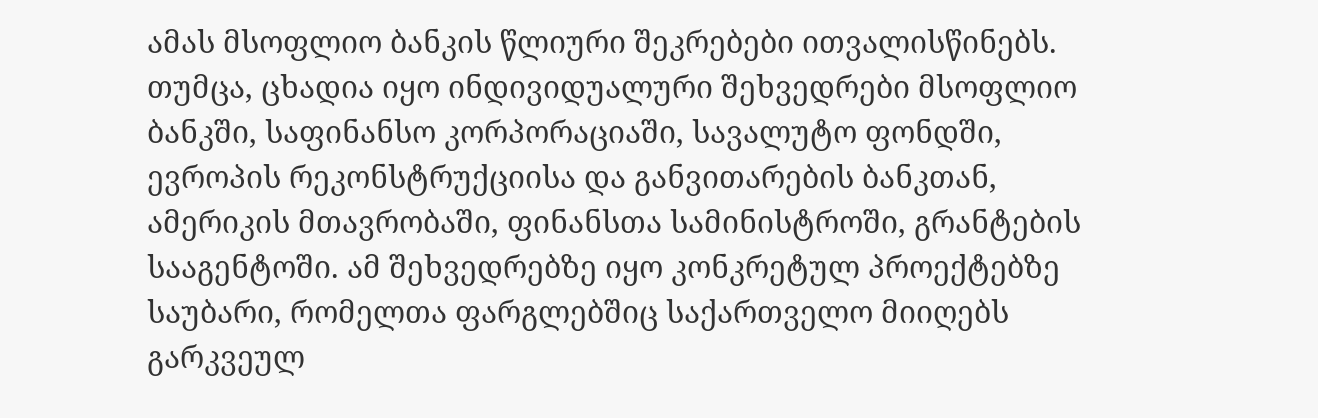ამას მსოფლიო ბანკის წლიური შეკრებები ითვალისწინებს. თუმცა, ცხადია იყო ინდივიდუალური შეხვედრები მსოფლიო ბანკში, საფინანსო კორპორაციაში, სავალუტო ფონდში, ევროპის რეკონსტრუქციისა და განვითარების ბანკთან, ამერიკის მთავრობაში, ფინანსთა სამინისტროში, გრანტების სააგენტოში. ამ შეხვედრებზე იყო კონკრეტულ პროექტებზე საუბარი, რომელთა ფარგლებშიც საქართველო მიიღებს გარკვეულ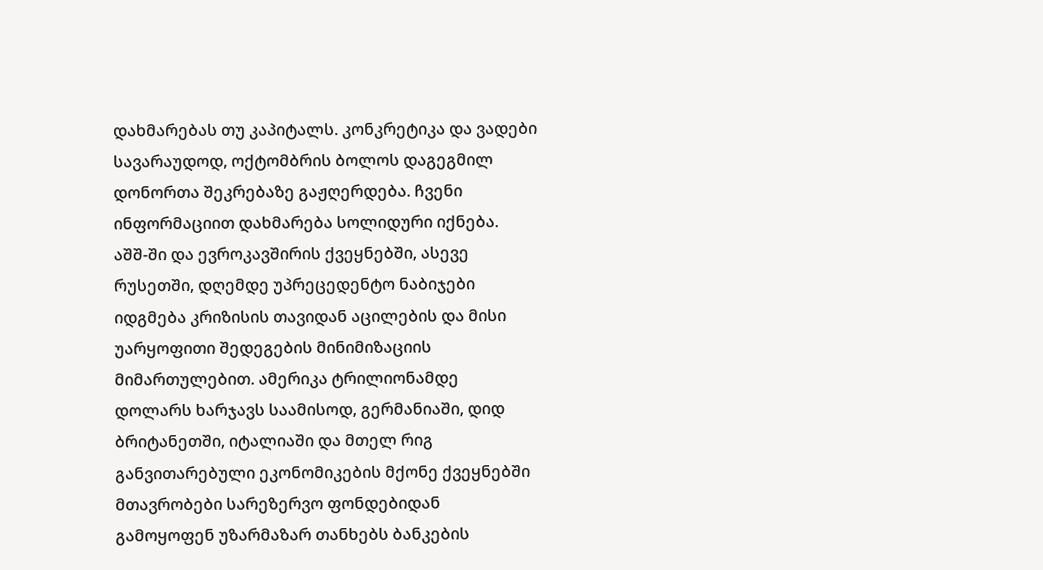დახმარებას თუ კაპიტალს. კონკრეტიკა და ვადები სავარაუდოდ, ოქტომბრის ბოლოს დაგეგმილ დონორთა შეკრებაზე გაჟღერდება. ჩვენი ინფორმაციით დახმარება სოლიდური იქნება.
აშშ-ში და ევროკავშირის ქვეყნებში, ასევე რუსეთში, დღემდე უპრეცედენტო ნაბიჯები იდგმება კრიზისის თავიდან აცილების და მისი უარყოფითი შედეგების მინიმიზაციის მიმართულებით. ამერიკა ტრილიონამდე დოლარს ხარჯავს საამისოდ, გერმანიაში, დიდ ბრიტანეთში, იტალიაში და მთელ რიგ განვითარებული ეკონომიკების მქონე ქვეყნებში მთავრობები სარეზერვო ფონდებიდან გამოყოფენ უზარმაზარ თანხებს ბანკების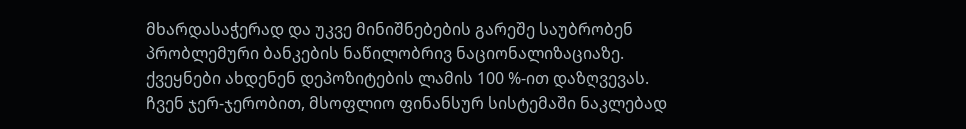მხარდასაჭერად და უკვე მინიშნებების გარეშე საუბრობენ პრობლემური ბანკების ნაწილობრივ ნაციონალიზაციაზე. ქვეყნები ახდენენ დეპოზიტების ლამის 100 %-ით დაზღვევას.
ჩვენ ჯერ-ჯერობით, მსოფლიო ფინანსურ სისტემაში ნაკლებად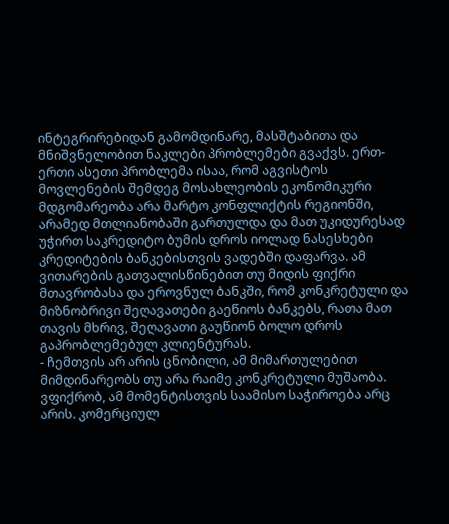ინტეგრირებიდან გამომდინარე, მასშტაბითა და მნიშვნელობით ნაკლები პრობლემები გვაქვს. ერთ-ერთი ასეთი პრობლემა ისაა, რომ აგვისტოს მოვლენების შემდეგ მოსახლეობის ეკონომიკური მდგომარეობა არა მარტო კონფლიქტის რეგიონში, არამედ მთლიანობაში გართულდა და მათ უკიდურესად უჭირთ საკრედიტო ბუმის დროს იოლად ნასესხები კრედიტების ბანკებისთვის ვადებში დაფარვა. ამ ვითარების გათვალისწინებით თუ მიდის ფიქრი მთავრობასა და ეროვნულ ბანკში, რომ კონკრეტული და მიზნობრივი შეღავათები გაეწიოს ბანკებს, რათა მათ თავის მხრივ, შეღავათი გაუწიონ ბოლო დროს გაპრობლემებულ კლიენტურას.
- ჩემთვის არ არის ცნობილი, ამ მიმართულებით მიმდინარეობს თუ არა რაიმე კონკრეტული მუშაობა. ვფიქრობ, ამ მომენტისთვის საამისო საჭიროება არც არის. კომერციულ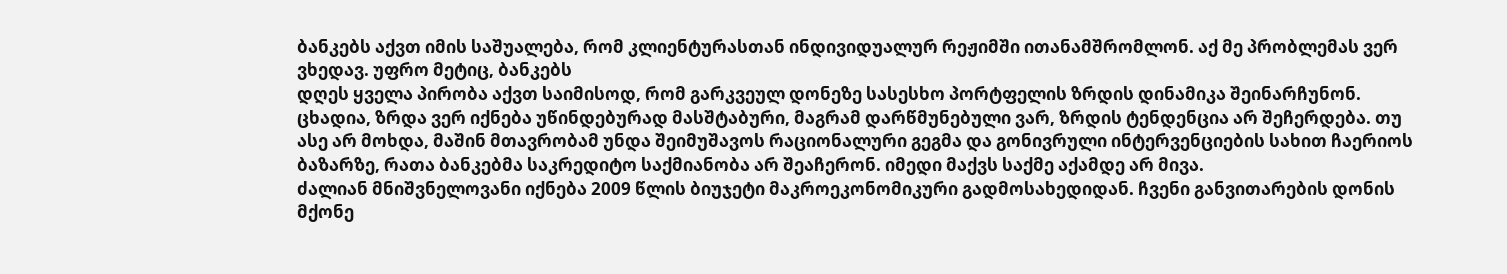ბანკებს აქვთ იმის საშუალება, რომ კლიენტურასთან ინდივიდუალურ რეჟიმში ითანამშრომლონ. აქ მე პრობლემას ვერ ვხედავ. უფრო მეტიც, ბანკებს
დღეს ყველა პირობა აქვთ საიმისოდ, რომ გარკვეულ დონეზე სასესხო პორტფელის ზრდის დინამიკა შეინარჩუნონ. ცხადია, ზრდა ვერ იქნება უწინდებურად მასშტაბური, მაგრამ დარწმუნებული ვარ, ზრდის ტენდენცია არ შეჩერდება. თუ ასე არ მოხდა, მაშინ მთავრობამ უნდა შეიმუშავოს რაციონალური გეგმა და გონივრული ინტერვენციების სახით ჩაერიოს ბაზარზე, რათა ბანკებმა საკრედიტო საქმიანობა არ შეაჩერონ. იმედი მაქვს საქმე აქამდე არ მივა.
ძალიან მნიშვნელოვანი იქნება 2009 წლის ბიუჯეტი მაკროეკონომიკური გადმოსახედიდან. ჩვენი განვითარების დონის მქონე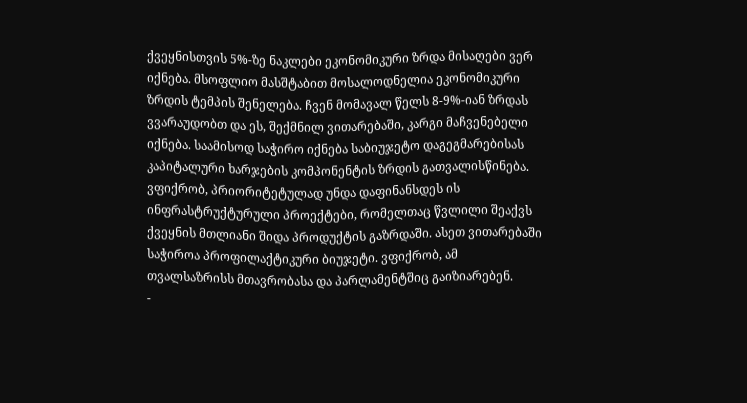ქვეყნისთვის 5%-ზე ნაკლები ეკონომიკური ზრდა მისაღები ვერ იქნება. მსოფლიო მასშტაბით მოსალოდნელია ეკონომიკური ზრდის ტემპის შენელება. ჩვენ მომავალ წელს 8-9%-იან ზრდას ვვარაუდობთ და ეს, შექმნილ ვითარებაში, კარგი მაჩვენებელი იქნება. საამისოდ საჭირო იქნება საბიუჯეტო დაგეგმარებისას კაპიტალური ხარჯების კომპონენტის ზრდის გათვალისწინება. ვფიქრობ, პრიორიტეტულად უნდა დაფინანსდეს ის ინფრასტრუქტურული პროექტები, რომელთაც წვლილი შეაქვს ქვეყნის მთლიანი შიდა პროდუქტის გაზრდაში. ასეთ ვითარებაში საჭიროა პროფილაქტიკური ბიუჯეტი. ვფიქრობ, ამ თვალსაზრისს მთავრობასა და პარლამენტშიც გაიზიარებენ.
-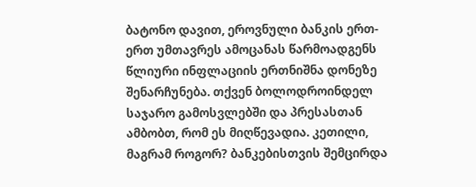ბატონო დავით, ეროვნული ბანკის ერთ-ერთ უმთავრეს ამოცანას წარმოადგენს წლიური ინფლაციის ერთნიშნა დონეზე შენარჩუნება. თქვენ ბოლოდროინდელ საჯარო გამოსვლებში და პრესასთან ამბობთ, რომ ეს მიღწევადია. კეთილი, მაგრამ როგორ? ბანკებისთვის შემცირდა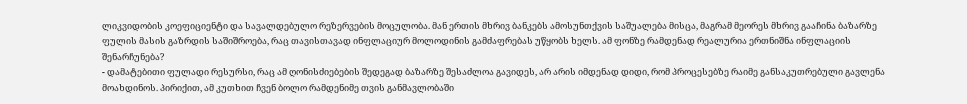ლიკვიდობის კოეფიციენტი და სავალდებულო რეზერვების მოცულობა. მან ერთის მხრივ ბანკებს ამოსუნთქვის საშუალება მისცა, მაგრამ მეორეს მხრივ გააჩინა ბაზარზე ფულის მასის გაზრდის საშიშროება, რაც თავისთავად ინფლაციურ მოლოდინის გამძაფრებას უწყობს ხელს. ამ ფონზე რამდენად რეალურია ერთნიშნა ინფლაციის შენარჩუნება?
- დამატებითი ფულადი რესურსი, რაც ამ ღონისძიებების შედეგად ბაზარზე შესაძლოა გავიდეს, არ არის იმდენად დიდი, რომ პროცესებზე რაიმე განსაკუთრებული გავლენა მოახდინოს. პირიქით, ამ კუთხით ჩვენ ბოლო რამდენიმე თვის განმავლობაში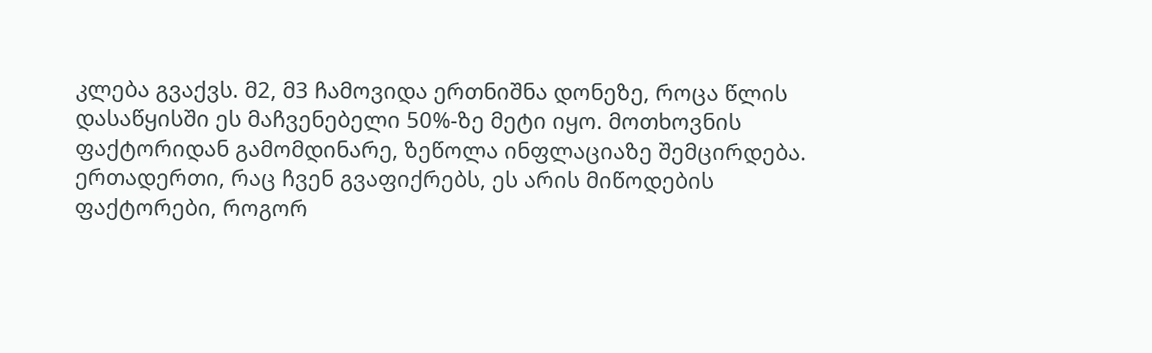კლება გვაქვს. მ2, მ3 ჩამოვიდა ერთნიშნა დონეზე, როცა წლის დასაწყისში ეს მაჩვენებელი 50%-ზე მეტი იყო. მოთხოვნის ფაქტორიდან გამომდინარე, ზეწოლა ინფლაციაზე შემცირდება. ერთადერთი, რაც ჩვენ გვაფიქრებს, ეს არის მიწოდების ფაქტორები, როგორ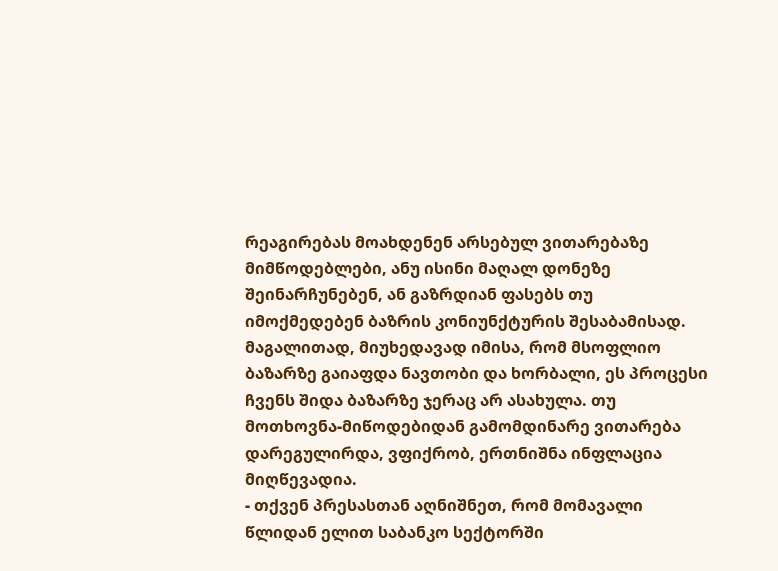რეაგირებას მოახდენენ არსებულ ვითარებაზე მიმწოდებლები, ანუ ისინი მაღალ დონეზე შეინარჩუნებენ, ან გაზრდიან ფასებს თუ იმოქმედებენ ბაზრის კონიუნქტურის შესაბამისად. მაგალითად, მიუხედავად იმისა, რომ მსოფლიო ბაზარზე გაიაფდა ნავთობი და ხორბალი, ეს პროცესი ჩვენს შიდა ბაზარზე ჯერაც არ ასახულა. თუ მოთხოვნა-მიწოდებიდან გამომდინარე ვითარება დარეგულირდა, ვფიქრობ, ერთნიშნა ინფლაცია მიღწევადია.
- თქვენ პრესასთან აღნიშნეთ, რომ მომავალი წლიდან ელით საბანკო სექტორში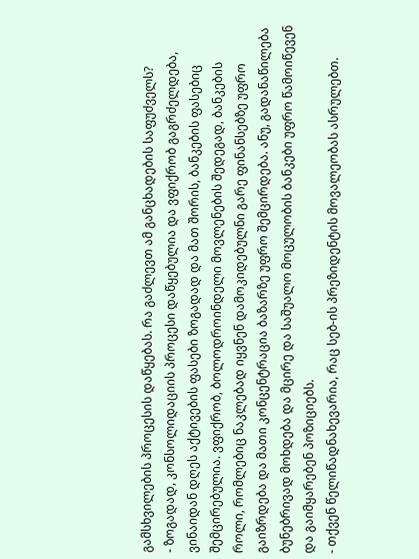გამსხვილების პროცესის დაწყებას. რა გაძლევთ ამ განცხადების საფუძველს?
- ზოგადად, კონსოლიდაციის პროცესი დაწყებულია და ვფიქრობ გაგრძელდება, ვინაიდან დღეს აქტივების ფასები ზოგადად და მათ შორის, ბანკების ფასებიც შემცირებულია. ვფიქრობ, ბოლოდროინდელი მოვლენების შედეგად, ბანკების როლი, რომლებიც ნაკლებად იყვნენ დამოკიდებულნი გარე ფინანსებზე უფრო გაიზრდება და მათი კონცენტრაცია ბაზარზე უფრო შემცირდება. ანუ, გადანაწილება ბუნებრივად მოხდება და მცირე და საშუალო მოცულობის ბანკები უფრო წამოიწევენ და გაიმყარებენ პოზიციებს.
- თქვენ წელიწადნახევარია, რაც სებ-ის პრეზიდენტის მოვალეობას ასრულებთ.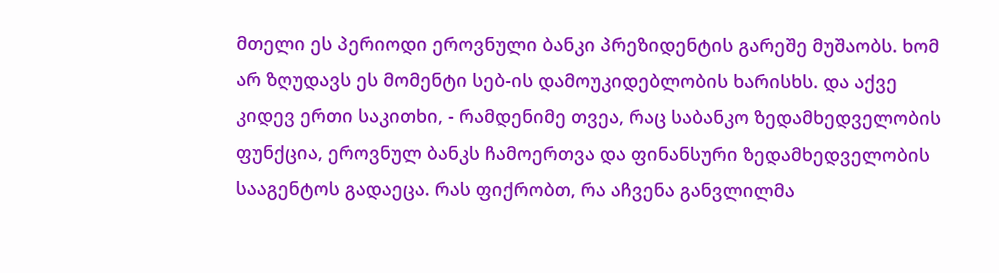მთელი ეს პერიოდი ეროვნული ბანკი პრეზიდენტის გარეშე მუშაობს. ხომ არ ზღუდავს ეს მომენტი სებ-ის დამოუკიდებლობის ხარისხს. და აქვე კიდევ ერთი საკითხი, - რამდენიმე თვეა, რაც საბანკო ზედამხედველობის ფუნქცია, ეროვნულ ბანკს ჩამოერთვა და ფინანსური ზედამხედველობის სააგენტოს გადაეცა. რას ფიქრობთ, რა აჩვენა განვლილმა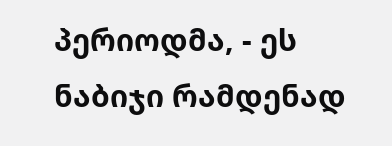პერიოდმა, - ეს ნაბიჯი რამდენად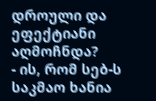დროული და ეფექტიანი აღმოჩნდა?
- ის, რომ სებ-ს საკმაო ხანია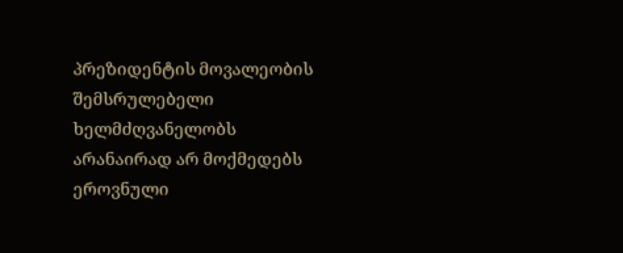პრეზიდენტის მოვალეობის შემსრულებელი ხელმძღვანელობს არანაირად არ მოქმედებს ეროვნული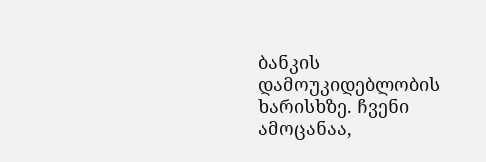ბანკის დამოუკიდებლობის ხარისხზე. ჩვენი ამოცანაა,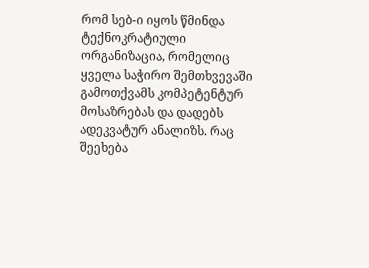რომ სებ-ი იყოს წმინდა ტექნოკრატიული ორგანიზაცია, რომელიც ყველა საჭირო შემთხვევაში გამოთქვამს კომპეტენტურ მოსაზრებას და დადებს ადეკვატურ ანალიზს. რაც შეეხება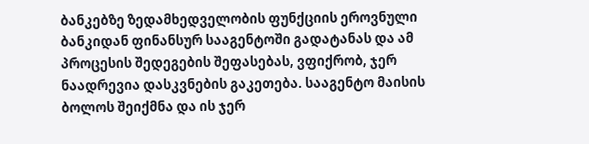ბანკებზე ზედამხედველობის ფუნქციის ეროვნული ბანკიდან ფინანსურ სააგენტოში გადატანას და ამ პროცესის შედეგების შეფასებას, ვფიქრობ, ჯერ ნაადრევია დასკვნების გაკეთება. სააგენტო მაისის ბოლოს შეიქმნა და ის ჯერ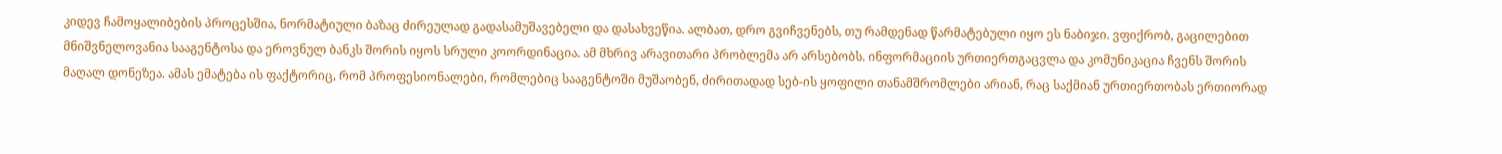კიდევ ჩამოყალიბების პროცესშია, ნორმატიული ბაზაც ძირეულად გადასამუშავებელი და დასახვეწია. ალბათ, დრო გვიჩვენებს, თუ რამდენად წარმატებული იყო ეს ნაბიჯი. ვფიქრობ, გაცილებით მნიშვნელოვანია სააგენტოსა და ეროვნულ ბანკს შორის იყოს სრული კოორდინაცია. ამ მხრივ არავითარი პრობლემა არ არსებობს. ინფორმაციის ურთიერთგაცვლა და კომუნიკაცია ჩვენს შორის მაღალ დონეზეა. ამას ემატება ის ფაქტორიც, რომ პროფესიონალები, რომლებიც სააგენტოში მუშაობენ, ძირითადად სებ-ის ყოფილი თანამშრომლები არიან, რაც საქმიან ურთიერთობას ერთიორად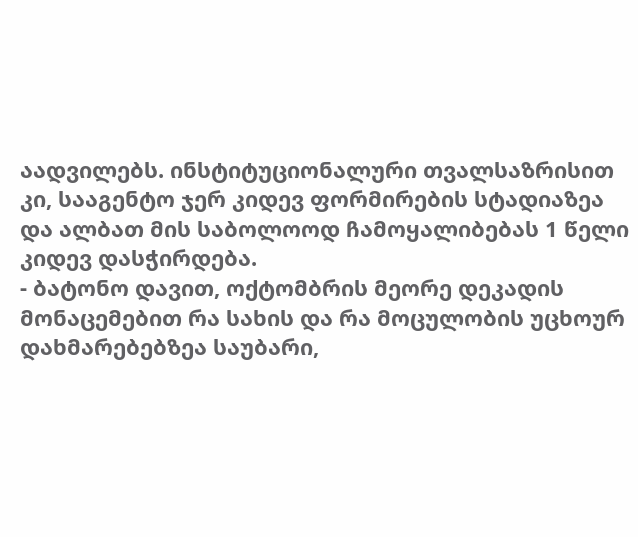აადვილებს. ინსტიტუციონალური თვალსაზრისით კი, სააგენტო ჯერ კიდევ ფორმირების სტადიაზეა და ალბათ მის საბოლოოდ ჩამოყალიბებას 1 წელი კიდევ დასჭირდება.
- ბატონო დავით, ოქტომბრის მეორე დეკადის მონაცემებით რა სახის და რა მოცულობის უცხოურ დახმარებებზეა საუბარი,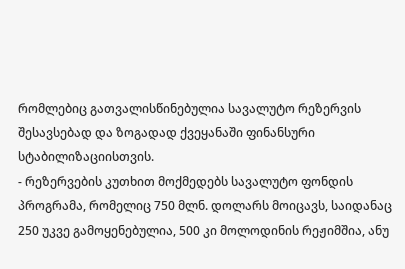რომლებიც გათვალისწინებულია სავალუტო რეზერვის შესავსებად და ზოგადად ქვეყანაში ფინანსური სტაბილიზაციისთვის.
- რეზერვების კუთხით მოქმედებს სავალუტო ფონდის პროგრამა, რომელიც 750 მლნ. დოლარს მოიცავს, საიდანაც 250 უკვე გამოყენებულია, 500 კი მოლოდინის რეჟიმშია, ანუ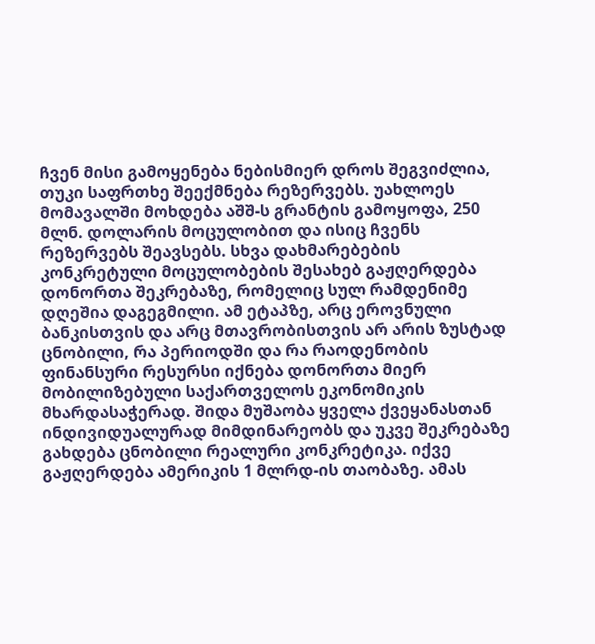ჩვენ მისი გამოყენება ნებისმიერ დროს შეგვიძლია, თუკი საფრთხე შეექმნება რეზერვებს. უახლოეს მომავალში მოხდება აშშ-ს გრანტის გამოყოფა, 250 მლნ. დოლარის მოცულობით და ისიც ჩვენს რეზერვებს შეავსებს. სხვა დახმარებების კონკრეტული მოცულობების შესახებ გაჟღერდება დონორთა შეკრებაზე, რომელიც სულ რამდენიმე დღეშია დაგეგმილი. ამ ეტაპზე, არც ეროვნული ბანკისთვის და არც მთავრობისთვის არ არის ზუსტად ცნობილი, რა პერიოდში და რა რაოდენობის ფინანსური რესურსი იქნება დონორთა მიერ მობილიზებული საქართველოს ეკონომიკის მხარდასაჭერად. შიდა მუშაობა ყველა ქვეყანასთან ინდივიდუალურად მიმდინარეობს და უკვე შეკრებაზე გახდება ცნობილი რეალური კონკრეტიკა. იქვე გაჟღერდება ამერიკის 1 მლრდ-ის თაობაზე. ამას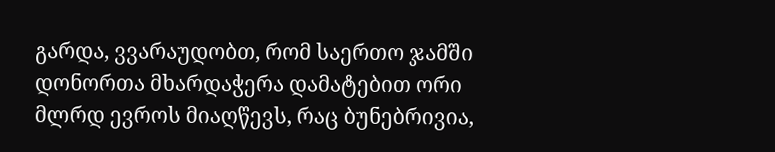გარდა, ვვარაუდობთ, რომ საერთო ჯამში დონორთა მხარდაჭერა დამატებით ორი მლრდ ევროს მიაღწევს, რაც ბუნებრივია,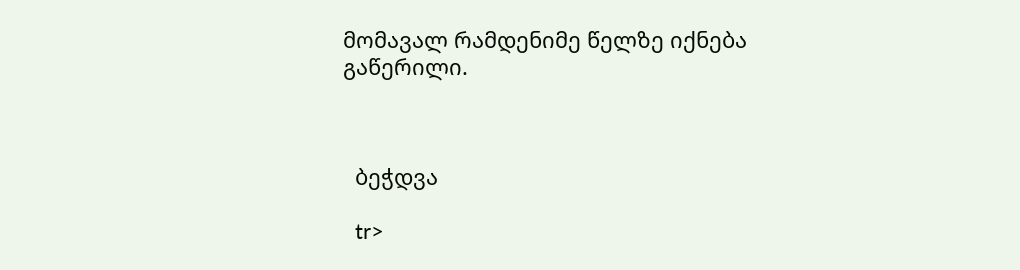მომავალ რამდენიმე წელზე იქნება გაწერილი.



  ბეჭდვა

  tr>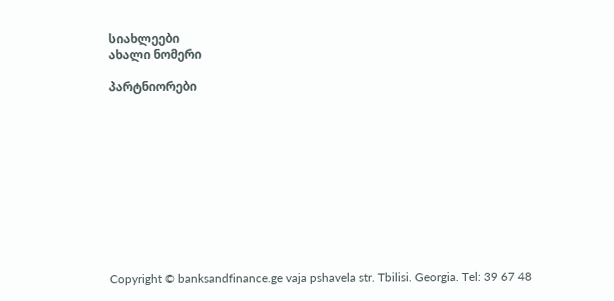სიახლეები
ახალი ნომერი

პარტნიორები











Copyright © banksandfinance.ge vaja pshavela str. Tbilisi. Georgia. Tel: 39 67 48